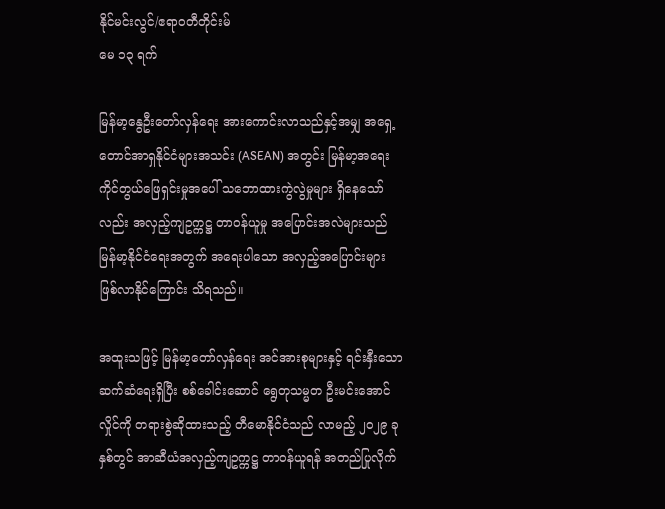နိုင်မင်းလွင်/ဧရာဝတီတိုင်းမ်
မေ ၁၃ ရက်

မြန်မာ့နွေဦးတော်လှန်ရေး အားကောင်းလာသည်နှင့်အမျှ အရှေ့တောင်အာရှနိုင်ငံများအသင်း (ASEAN) အတွင်း မြန်မာ့အရေး ကိုင်တွယ်ဖြေရှင်းမှုအပေါ် သဘောထားကွဲလွဲမှုများ ရှိနေသော်လည်း အလှည့်ကျဥက္ကဋ္ဌ တာဝန်ယူမှု အပြောင်းအလဲများသည် မြန်မာ့နိုင်ငံရေးအတွက် အရေးပါသော အလှည့်အပြောင်းများ ဖြစ်လာနိုင်ကြောင်း သိရသည်။

အထူးသဖြင့် မြန်မာ့တော်လှန်ရေး အင်အားစုများနှင့် ရင်းနှီးသော ဆက်ဆံရေးရှိပြီး စစ်ခေါင်းဆောင် ရွေတုသမ္မတ ဦးမင်းအောင်လှိုင်ကို တရားစွဲဆိုထားသည့် တီမောနိုင်ငံသည် လာမည့် ၂၀၂၉ ခုနှစ်တွင် အာဆီယံအလှည့်ကျဥက္ကဋ္ဌ တာဝန်ယူရန် အတည်ပြုလိုက်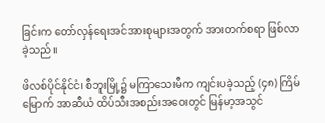ခြင်းက တော်လှန်ရေးအင်အားစုများအတွက် အားတက်စရာ ဖြစ်လာခဲ့သည်။

ဖိလစ်ပိုင်နိုင်ငံ၊ စီဘူးမြို့၌ မကြာသေးမီက ကျင်းပခဲ့သည့် (၄၈) ကြိမ်မြောက် အာဆီယံ ထိပ်သီးအစည်းအဝေးတွင် မြန်မာ့အသွင်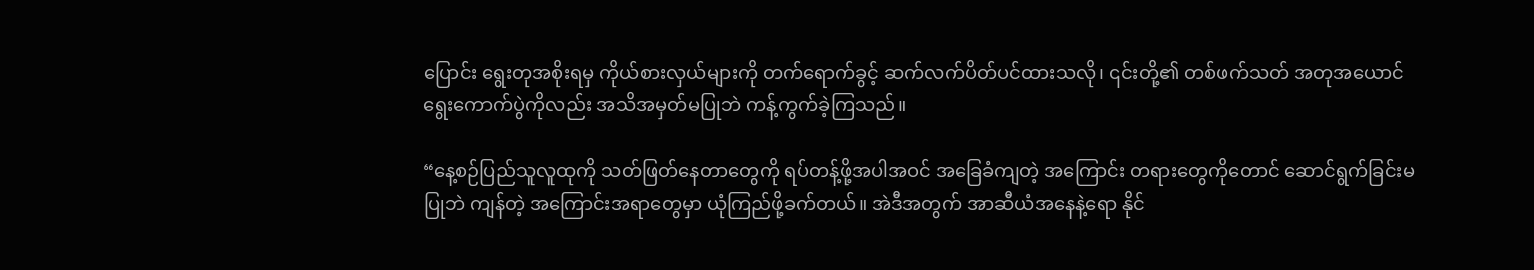ပြောင်း ရွေးတုအစိုးရမှ ကိုယ်စားလှယ်များကို တက်ရောက်ခွင့် ဆက်လက်ပိတ်ပင်ထားသလို၊ ၎င်းတို့၏ တစ်ဖက်သတ် အတုအယောင်ရွေးကောက်ပွဲကိုလည်း အသိအမှတ်မပြုဘဲ ကန့်ကွက်ခဲ့ကြသည်။

“နေ့စဉ်ပြည်သူလူထုကို သတ်ဖြတ်နေတာတွေကို ရပ်တန့်ဖို့အပါအဝင် အခြေခံကျတဲ့ အကြောင်း တရားတွေကိုတောင် ဆောင်ရွက်ခြင်းမပြုဘဲ ကျန်တဲ့ အကြောင်းအရာတွေမှာ ယုံကြည်ဖို့ခက်တယ်။ အဲဒီအတွက် အာဆီယံအနေနဲ့ရော နိုင်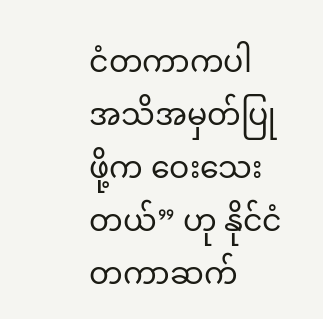ငံတကာကပါ အသိအမှတ်ပြုဖို့က ဝေးသေးတယ်” ဟု နိုင်ငံတကာဆက်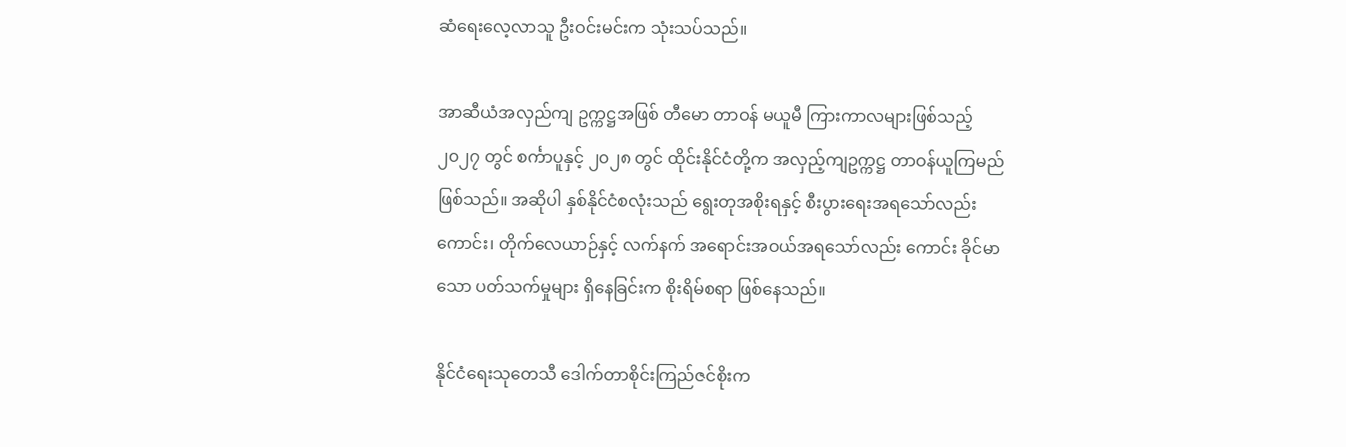ဆံရေးလေ့လာသူ ဦးဝင်းမင်းက သုံးသပ်သည်။

အာဆီယံအလှည်ကျ ဥက္ကဋ္ဌအဖြစ် တီမော တာဝန် မယူမီ ကြားကာလများဖြစ်သည့် ၂၀၂၇ တွင် စင်္ကာပူနှင့် ၂၀၂၈ တွင် ထိုင်းနိုင်ငံတို့က အလှည့်ကျဥက္ကဋ္ဌ တာဝန်ယူကြမည်ဖြစ်သည်။ အဆိုပါ နှစ်နိုင်ငံစလုံးသည် ရွေးတုအစိုးရနှင့် စီးပွားရေးအရသော်လည်းကောင်း၊ တိုက်လေယာဉ်နှင့် လက်နက် အရောင်းအဝယ်အရသော်လည်း ကောင်း ခိုင်မာသော ပတ်သက်မှုများ ရှိနေခြင်းက စိုးရိမ်စရာ ဖြစ်နေသည်။

နိုင်ငံရေးသုတေသီ ဒေါက်တာစိုင်းကြည်ဇင်စိုးက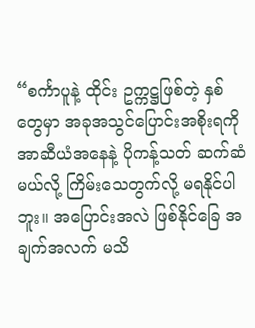“စင်္ကာပူနဲ့ ထိုင်း ဥက္ကဋ္ဌဖြစ်တဲ့ နှစ်တွေမှာ အခုအသွင်ပြောင်းအစိုးရကို အာဆီယံအနေနဲ့ ပိုကန့်သတ် ဆက်ဆံမယ်လို့ ကြိမ်းသေတွက်လို့ မရနိုင်ပါဘူး။ အပြောင်းအလဲ ဖြစ်နိုင်ခြေ အချက်အလက် မသိ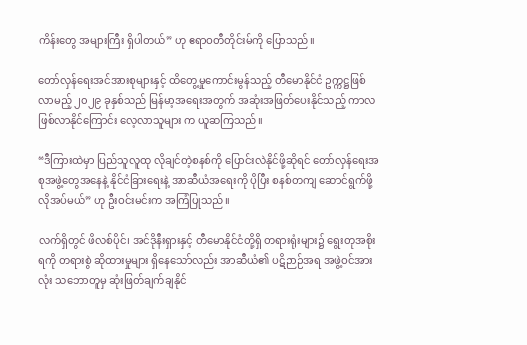ကိန်းတွေ အများကြီး ရှိပါတယ်” ဟု ဧရာဝတီတိုင်းမ်ကို ပြောသည်။

တော်လှန်ရေးအင်အားစုများနှင့် ထိတွေ့မှုကောင်းမွန်သည့် တီမောနိုင်ငံ ဥက္ကဋ္ဌဖြစ်လာမည့် ၂၀၂၉ ခုနှစ်သည် မြန်မာ့အရေးအတွက် အဆုံးအဖြတ်ပေးနိုင်သည့် ကာလဖြစ်လာနိုင်ကြောင်း လေ့လာသူများ က ယူဆကြသည်။

“ဒီကြားထဲမှာ ပြည်သူလူထု လိုချင်တဲ့စနစ်ကို ပြောင်းလဲနိုင်ဖို့ဆိုရင် တော်လှန်ရေးအစုအဖွဲ့တွေအနေနဲ့ နိုင်ငံခြားရေးနဲ့ အာဆီယံအရေးကို ပိုပြီး စနစ်တကျ ဆောင်ရွက်ဖို့ လိုအပ်မယ်” ဟု ဦးဝင်းမင်းက အကြံပြုသည်။

လက်ရှိတွင် ဖိလစ်ပိုင်၊ အင်ဒိုနီးရှားနှင့် တီမောနိုင်ငံတို့ရှိ တရားရုံးများ၌ ရွေးတုအစိုးရကို တရားစွဲ ဆိုထားမှုများ ရှိနေသော်လည်း အာဆီယံ၏ ပဋိဉာဉ်အရ အဖွဲ့ဝင်အားလုံး သဘောတူမှ ဆုံးဖြတ်ချက်ချနိုင်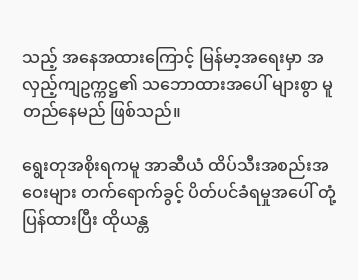သည့် အနေအထားကြောင့် မြန်မာ့အရေးမှာ အလှည့်ကျဥက္ကဋ္ဌ၏ သဘောထားအပေါ် များစွာ မူတည်နေမည် ဖြစ်သည်။

ရွေးတုအစိုးရကမူ အာဆီယံ ထိပ်သီးအစည်းအဝေးများ တက်ရောက်ခွင့် ပိတ်ပင်ခံရမှုအပေါ် တုံ့ပြန်ထားပြီး ထိုယန္တ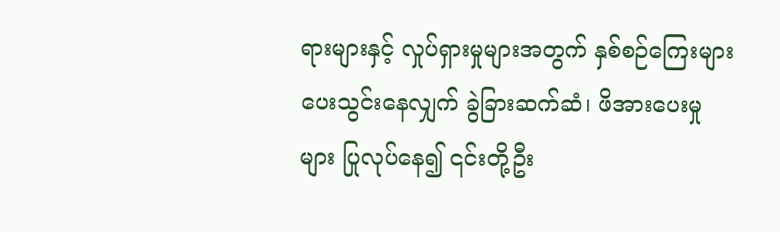ရားများနှင့် လှုပ်ရှားမှုများအတွက် နှစ်စဉ်ကြေးများ ပေးသွင်းနေလျှက် ခွဲခြားဆက်ဆံ၊ ဖိအားပေးမှုများ ပြုလုပ်နေ၍ ၎င်းတို့ဦး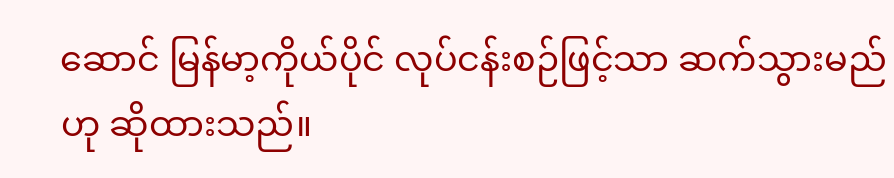ဆောင် မြန်မာ့ကိုယ်ပိုင် လုပ်ငန်းစဉ်ဖြင့်သာ ဆက်သွားမည်ဟု ဆိုထားသည်။